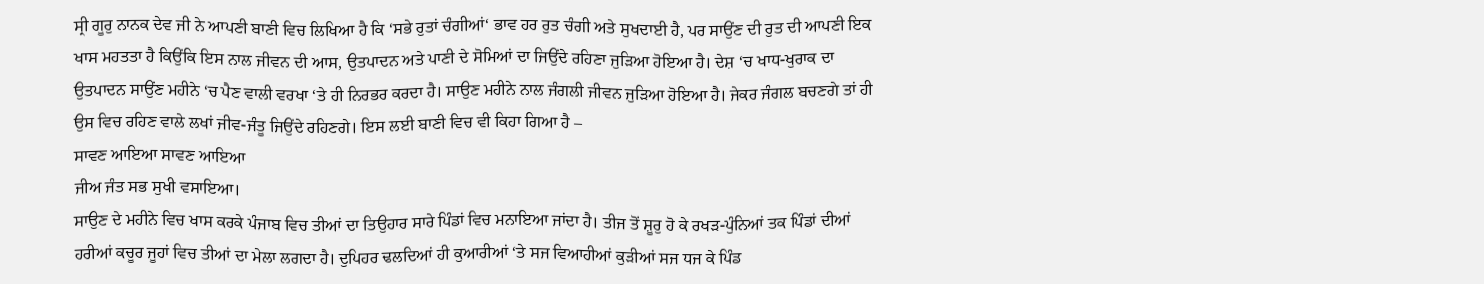ਸ੍ਰੀ ਗੂਰੁ ਨਾਨਕ ਦੇਵ ਜੀ ਨੇ ਆਪਣੀ ਬਾਣੀ ਵਿਚ ਲਿਖਿਆ ਹੈ ਕਿ ‘ਸਭੇ ਰੁਤਾਂ ਚੰਗੀਆਂ‘ ਭਾਵ ਹਰ ਰੁਤ ਚੰਗੀ ਅਤੇ ਸੁਖਦਾਈ ਹੈ, ਪਰ ਸਾਉਂਣ ਦੀ ਰੁਤ ਦੀ ਆਪਣੀ ਇਕ ਖਾਸ ਮਹਤਤਾ ਹੈ ਕਿਉਂਕਿ ਇਸ ਨਾਲ ਜੀਵਨ ਦੀ ਆਸ, ਉਤਪਾਦਨ ਅਤੇ ਪਾਣੀ ਦੇ ਸੋਮਿਆਂ ਦਾ ਜਿਉਂਦੇ ਰਹਿਣਾ ਜੁੜਿਆ ਹੋਇਆ ਹੈ। ਦੇਸ਼ ‘ਚ ਖਾਧ-ਖੁਰਾਕ ਦਾ ਉਤਪਾਦਨ ਸਾਉਂਣ ਮਹੀਨੇ ‘ਚ ਪੈਣ ਵਾਲੀ ਵਰਖਾ ‘ਤੇ ਹੀ ਨਿਰਭਰ ਕਰਦਾ ਹੈ। ਸਾਉਣ ਮਹੀਨੇ ਨਾਲ ਜੰਗਲੀ ਜੀਵਨ ਜੁੜਿਆ ਹੋਇਆ ਹੈ। ਜੇਕਰ ਜੰਗਲ ਬਚਣਗੇ ਤਾਂ ਹੀ ਉਸ ਵਿਚ ਰਹਿਣ ਵਾਲੇ ਲਖਾਂ ਜੀਵ-ਜੰਤੂ ਜਿਉਂਦੇ ਰਹਿਣਗੇ। ਇਸ ਲਈ ਬਾਣੀ ਵਿਚ ਵੀ ਕਿਹਾ ਗਿਆ ਹੈ –
ਸਾਵਣ ਆਇਆ ਸਾਵਣ ਆਇਆ
ਜੀਅ ਜੰਤ ਸਭ ਸੁਖੀ ਵਸਾਇਆ।
ਸਾਉਣ ਦੇ ਮਹੀਨੇ ਵਿਚ ਖਾਸ ਕਰਕੇ ਪੰਜਾਬ ਵਿਚ ਤੀਆਂ ਦਾ ਤਿਉਹਾਰ ਸਾਰੇ ਪਿੰਡਾਂ ਵਿਚ ਮਨਾਇਆ ਜਾਂਦਾ ਹੈ। ਤੀਜ ਤੋਂ ਸ਼ੂਰੁ ਹੋ ਕੇ ਰਖੜ-ਪੁੰਨਿਆਂ ਤਕ ਪਿੰਡਾਂ ਦੀਆਂ ਹਰੀਆਂ ਕਚੂਰ ਜੂਹਾਂ ਵਿਚ ਤੀਆਂ ਦਾ ਮੇਲਾ ਲਗਦਾ ਹੈ। ਦੁਪਿਹਰ ਢਲਦਿਆਂ ਹੀ ਕੁਆਰੀਆਂ ‘ਤੇ ਸਜ ਵਿਆਹੀਆਂ ਕੁੜੀਆਂ ਸਜ ਧਜ ਕੇ ਪਿੰਡ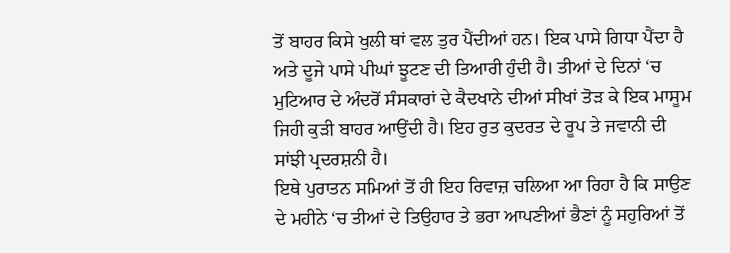ਤੋਂ ਬਾਹਰ ਕਿਸੇ ਖੁਲੀ ਥਾਂ ਵਲ ਤੁਰ ਪੈਂਦੀਆਂ ਹਨ। ਇਕ ਪਾਸੇ ਗਿਧਾ ਪੈਂਦਾ ਹੈ ਅਤੇ ਦੂਜੇ ਪਾਸੇ ਪੀਘਾਂ ਝੂਟਣ ਦੀ ਤਿਆਰੀ ਹੁੰਦੀ ਹੈ। ਤੀਆਂ ਦੇ ਦਿਨਾਂ ‘ਚ ਮੁਟਿਆਰ ਦੇ ਅੰਦਰੋਂ ਸੰਸਕਾਰਾਂ ਦੇ ਕੈਦਖਾਨੇ ਦੀਆਂ ਸੀਖਾਂ ਤੋੜ ਕੇ ਇਕ ਮਾਸੂਮ ਜਿਹੀ ਕੁੜੀ ਬਾਹਰ ਆਉਂਦੀ ਹੈ। ਇਹ ਰੁਤ ਕੁਦਰਤ ਦੇ ਰੂਪ ਤੇ ਜਵਾਨੀ ਦੀ ਸਾਂਝੀ ਪ੍ਰਦਰਸ਼ਨੀ ਹੈ।
ਇਥੇ ਪੁਰਾਤਨ ਸਮਿਆਂ ਤੋਂ ਹੀ ਇਹ ਰਿਵਾਜ਼ ਚਲਿਆ ਆ ਰਿਹਾ ਹੈ ਕਿ ਸਾਉਣ ਦੇ ਮਹੀਨੇ ‘ਚ ਤੀਆਂ ਦੇ ਤਿਉਹਾਰ ਤੇ ਭਰਾ ਆਪਣੀਆਂ ਭੈਣਾਂ ਨੂੰ ਸਹੁਰਿਆਂ ਤੋਂ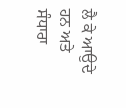ਲੈ ਕੇ ਆਉਦੇ ਹਨ ਅਤੇ ਸੰਧਾਰਾ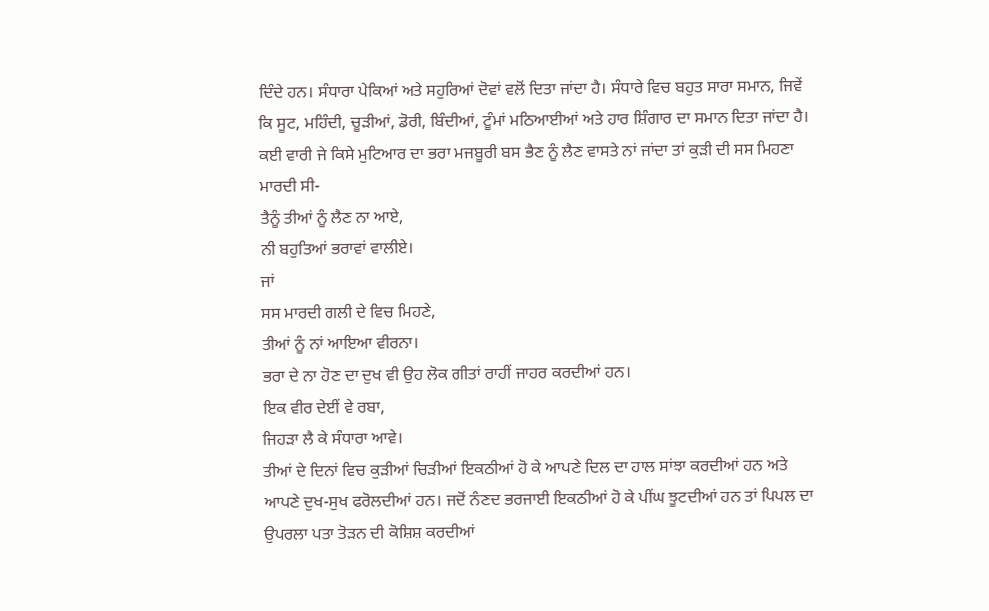ਦਿੰਦੇ ਹਨ। ਸੰਧਾਰਾ ਪੇਕਿਆਂ ਅਤੇ ਸਹੁਰਿਆਂ ਦੋਵਾਂ ਵਲੋਂ ਦਿਤਾ ਜਾਂਦਾ ਹੈ। ਸੰਧਾਰੇ ਵਿਚ ਬਹੁਤ ਸਾਰਾ ਸਮਾਨ, ਜਿਵੇਂ ਕਿ ਸੂਟ, ਮਹਿੰਦੀ, ਚੂੜੀਆਂ, ਡੋਰੀ, ਬਿੰਦੀਆਂ, ਟੂੰਮਾਂ ਮਠਿਆਈਆਂ ਅਤੇ ਹਾਰ ਸ਼ਿੰਗਾਰ ਦਾ ਸਮਾਨ ਦਿਤਾ ਜਾਂਦਾ ਹੈ। ਕਈ ਵਾਰੀ ਜੇ ਕਿਸੇ ਮੁਟਿਆਰ ਦਾ ਭਰਾ ਮਜਬੂਰੀ ਬਸ ਭੈਣ ਨੂੰ ਲੈਣ ਵਾਸਤੇ ਨਾਂ ਜਾਂਦਾ ਤਾਂ ਕੁੜੀ ਦੀ ਸਸ ਮਿਹਣਾ ਮਾਰਦੀ ਸੀ-
ਤੈਨੂੰ ਤੀਆਂ ਨੂੰ ਲੈਣ ਨਾ ਆਏ,
ਨੀ ਬਹੁਤਿਆਂ ਭਰਾਵਾਂ ਵਾਲੀਏ।
ਜਾਂ
ਸਸ ਮਾਰਦੀ ਗਲੀ ਦੇ ਵਿਚ ਮਿਹਣੇ,
ਤੀਆਂ ਨੂੰ ਨਾਂ ਆਇਆ ਵੀਰਨਾ।
ਭਰਾ ਦੇ ਨਾ ਹੋਣ ਦਾ ਦੁਖ ਵੀ ਉਹ ਲੋਕ ਗੀਤਾਂ ਰਾਹੀਂ ਜਾਹਰ ਕਰਦੀਆਂ ਹਨ।
ਇਕ ਵੀਰ ਦੇਈਂ ਵੇ ਰਬਾ,
ਜਿਹੜਾ ਲੈ ਕੇ ਸੰਧਾਰਾ ਆਵੇ।
ਤੀਆਂ ਦੇ ਦਿਨਾਂ ਵਿਚ ਕੁੜੀਆਂ ਚਿੜੀਆਂ ਇਕਠੀਆਂ ਹੋ ਕੇ ਆਪਣੇ ਦਿਲ ਦਾ ਹਾਲ ਸਾਂਝਾ ਕਰਦੀਆਂ ਹਨ ਅਤੇ ਆਪਣੇ ਦੁਖ-ਸੁਖ ਫਰੋਲਦੀਆਂ ਹਨ। ਜਦੋਂ ਨੰਣਦ ਭਰਜਾਈ ਇਕਠੀਆਂ ਹੋ ਕੇ ਪੀਂਘ ਝੂਟਦੀਆਂ ਹਨ ਤਾਂ ਪਿਪਲ ਦਾ ਉਪਰਲਾ ਪਤਾ ਤੋੜਨ ਦੀ ਕੋਸ਼ਿਸ਼ ਕਰਦੀਆਂ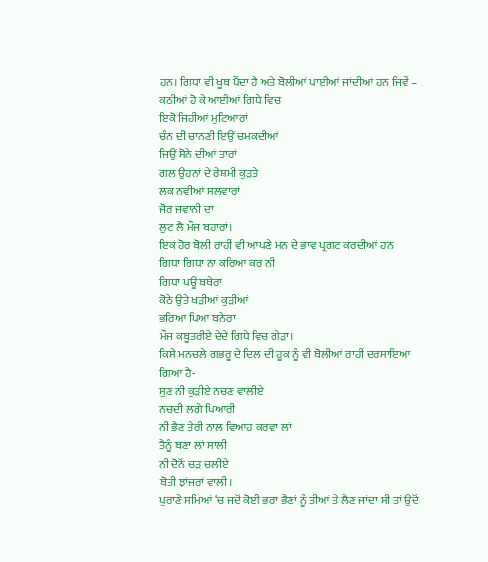ਹਨ। ਗਿਧਾ ਵੀ ਖੂਬ ਪੈਂਦਾ ਹੈ ਅਤੇ ਬੋਲੀਆਂ ਪਾਈਆਂ ਜਾਂਦੀਆਂ ਹਨ ਜਿਵੇਂ –
ਕਠੀਆਂ ਹੋ ਕੇ ਆਈਆਂ ਗਿਧੇ ਵਿਚ
ਇਕੋ ਜਿਹੀਆਂ ਮੁਟਿਆਰਾਂ
ਚੰਨ ਦੀ ਚਾਨਣੀ ਇਉਂ ਚਮਕਦੀਆਂ
ਜਿਉਂ ਸੋਨੇ ਦੀਆਂ ਤਾਰਾਂ
ਗਲ ਉਹਨਾਂ ਦੇ ਰੇਸ਼ਮੀ ਕੁੜਤੇ
ਲਕ ਨਵੀਆਂ ਸਲਵਾਰਾਂ
ਜੋਰ ਜਵਾਨੀ ਦਾ
ਲੁਟ ਲੈ ਮੌਜ ਬਹਾਰਾਂ।
ਇਕ ਹੋਰ ਬੋਲੀ ਰਾਹੀਂ ਵੀ ਆਪਣੇ ਮਨ ਦੇ ਭਾਵ ਪ੍ਰਗਟ ਕਰਦੀਆਂ ਹਨ
ਗਿਧਾ ਗਿਧਾ ਨਾ ਕਰਿਆ ਕਰ ਨੀ
ਗਿਧਾ ਪਊ ਬਥੇਰਾ
ਕੋਠੇ ਉਤੇ ਖੜੀਆਂ ਕੁੜੀਆਂ
ਭਰਿਆ ਪਿਆ ਬਨੇਰਾ
ਮੌਜ ਕਬੂਤਰੀਏ ਦੇਦੇ ਗਿਧੇ ਵਿਚ ਗੇੜਾ।
ਕਿਸੇ ਮਨਚਲੇ ਗਭਰੂ ਦੇ ਦਿਲ ਦੀ ਹੂਕ ਨੂੰ ਵੀ ਬੋਲੀਆਂ ਰਾਹੀਂ ਦਰਸਾਇਆ ਗਿਆ ਹੈ-
ਸੁਣ ਨੀ ਕੁੜੀਏ ਨਚਣ ਵਾਲੀਏ
ਨਚਦੀ ਲਗੇ ਪਿਆਰੀ
ਨੀ ਭੈਣ ਤੇਰੀ ਨਾਲ ਵਿਆਹ ਕਰਵਾ ਲਾਂ
ਤੈਨੂੰ ਬਣਾ ਲਾਂ ਸਾਲੀ
ਨੀ ਦੋਨੋਂ ਚੜ ਚਲੀਏ
ਬੋਤੀ ਝਾਂਜਰਾਂ ਵਾਲੀ।
ਪੁਰਾਣੇ ਸਮਿਆਂ ‘ਚ ਜਦੋਂ ਕੋਈ ਭਰਾ ਭੈਣਾਂ ਨੂੰ ਤੀਆਂ ਤੇ ਲੈਣ ਜਾਂਦਾ ਸੀ ਤਾਂ ਉਦੋਂ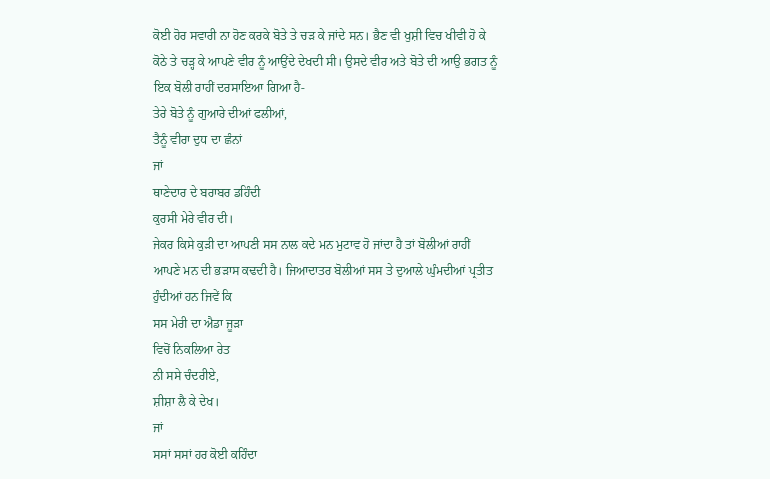ਕੋਈ ਹੋਰ ਸਵਾਰੀ ਨਾ ਹੋਣ ਕਰਕੇ ਬੋਤੇ ਤੇ ਚੜ ਕੇ ਜਾਂਦੇ ਸਨ। ਭੈਣ ਵੀ ਖੁਸ਼ੀ ਵਿਚ ਖੀਵੀ ਹੋ ਕੇ ਕੋਠੇ ਤੇ ਚੜ੍ਹ ਕੇ ਆਪਣੇ ਵੀਰ ਨੂੰ ਆਉਂਦੇ ਦੇਖਦੀ ਸੀ। ਉਸਦੇ ਵੀਰ ਅਤੇ ਬੋਤੇ ਦੀ ਆਉ ਭਗਤ ਨੂੰ ਇਕ ਬੋਲੀ ਰਾਹੀਂ ਦਰਸਾਇਆ ਗਿਆ ਹੈ-
ਤੇਰੇ ਬੋਤੇ ਨੂੰ ਗੁਆਰੇ ਦੀਆਂ ਫਲੀਆਂ,
ਤੈਨੂੰ ਵੀਰਾ ਦੁਧ ਦਾ ਛੰਨਾਂ
ਜਾਂ
ਥਾਣੇਦਾਰ ਦੇ ਬਰਾਬਰ ਡਹਿੰਦੀ
ਕੁਰਸੀ ਮੇਰੇ ਵੀਰ ਦੀ।
ਜੇਕਰ ਕਿਸੇ ਕੁੜੀ ਦਾ ਆਪਣੀ ਸਸ ਨਾਲ ਕਦੇ ਮਨ ਮੁਟਾਵ ਹੋ ਜਾਂਦਾ ਹੈ ਤਾਂ ਬੋਲੀਆਂ ਰਾਹੀਂ ਆਪਣੇ ਮਨ ਦੀ ਭੜਾਸ ਕਢਦੀ ਹੈ। ਜਿਆਦਾਤਰ ਬੋਲੀਆਂ ਸਸ ਤੇ ਦੁਆਲੇ ਘੁੰਮਦੀਆਂ ਪ੍ਰਤੀਤ ਹੁੰਦੀਆਂ ਹਨ ਜਿਵੇਂ ਕਿ
ਸਸ ਮੇਰੀ ਦਾ ਐਡਾ ਜੂੜਾ
ਵਿਚੋਂ ਨਿਕਲਿਆ ਰੇਤ
ਨੀ ਸਸੇ ਚੰਦਰੀਏ,
ਸ਼ੀਸ਼ਾ ਲੈ ਕੇ ਦੇਖ।
ਜਾਂ
ਸਸਾਂ ਸਸਾਂ ਹਰ ਕੋਈ ਕਹਿੰਦਾ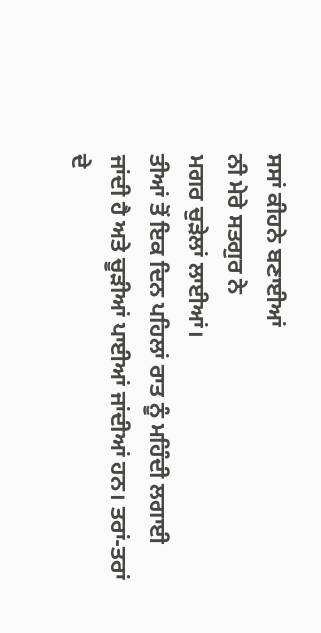ਸਸਾਂ ਕੀਹਨੇ ਬਣਾਈਆਂ
ਨੀ ਮੇਰੇ ਸਤਗੁਰ ਨੇ
ਮਗਰ ਚੁੜੇਲਾਂ ਲਾਈਆਂ।
ਤੀਆਂ ਤੋਂ ਇਕ ਦਿਨ ਪਹਿਲਾਂ ਰਾਤ ਨੂੰ ਮਹਿੰਦੀ ਲਗਾਈ ਜਾਂਦੀ ਹੈ ਅਤੇ ਚੂੜੀਆਂ ਪਾਈਆਂ ਜਾਂਦੀਆਂ ਹਨ। ਤਰਾਂ-ਤਰਾਂ ਦੇ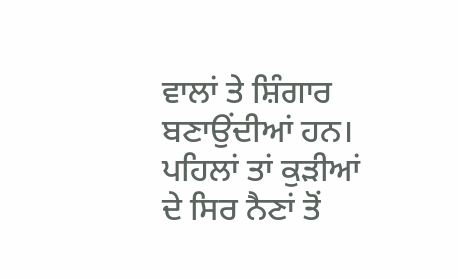ਵਾਲਾਂ ਤੇ ਸ਼ਿੰਗਾਰ ਬਣਾਉਂਦੀਆਂ ਹਨ। ਪਹਿਲਾਂ ਤਾਂ ਕੁੜੀਆਂ ਦੇ ਸਿਰ ਨੈਣਾਂ ਤੋਂ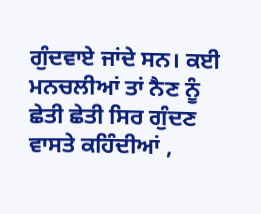ਗੁੰਦਵਾਏ ਜਾਂਦੇ ਸਨ। ਕਈ ਮਨਚਲੀਆਂ ਤਾਂ ਨੈਣ ਨੂੰ ਛੇਤੀ ਛੇਤੀ ਸਿਰ ਗੁੰਦਣ ਵਾਸਤੇ ਕਹਿੰਦੀਆਂ ,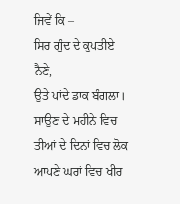ਜਿਵੇਂ ਕਿ –
ਸਿਰ ਗੁੰਦ ਦੇ ਕੁਪਤੀਏ ਨੈਣੇ,
ਉਤੇ ਪਾਂਦੇ ਡਾਕ ਬੰਗਲਾ।
ਸਾਉਣ ਦੇ ਮਹੀਨੇ ਵਿਚ ਤੀਆਂ ਦੇ ਦਿਨਾਂ ਵਿਚ ਲੋਕ ਆਪਣੇ ਘਰਾਂ ਵਿਚ ਖੀਰ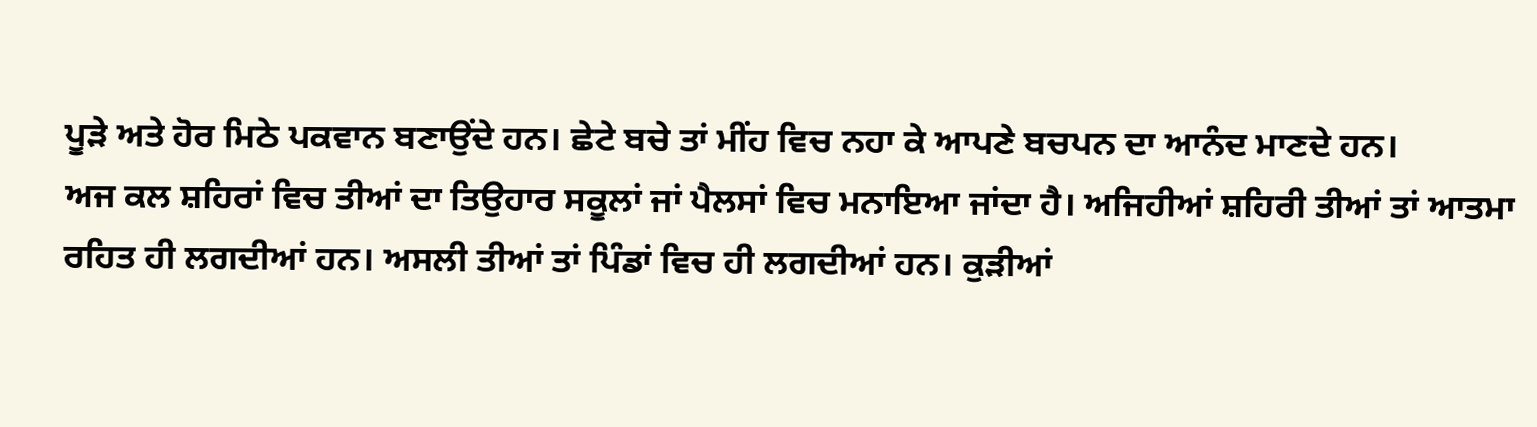ਪੂੜੇ ਅਤੇ ਹੋਰ ਮਿਠੇ ਪਕਵਾਨ ਬਣਾਉਂਦੇ ਹਨ। ਛੇਟੇ ਬਚੇ ਤਾਂ ਮੀਂਹ ਵਿਚ ਨਹਾ ਕੇ ਆਪਣੇ ਬਚਪਨ ਦਾ ਆਨੰਦ ਮਾਣਦੇ ਹਨ।
ਅਜ ਕਲ ਸ਼ਹਿਰਾਂ ਵਿਚ ਤੀਆਂ ਦਾ ਤਿਉਹਾਰ ਸਕੂਲਾਂ ਜਾਂ ਪੈਲਸਾਂ ਵਿਚ ਮਨਾਇਆ ਜਾਂਦਾ ਹੈ। ਅਜਿਹੀਆਂ ਸ਼ਹਿਰੀ ਤੀਆਂ ਤਾਂ ਆਤਮਾ ਰਹਿਤ ਹੀ ਲਗਦੀਆਂ ਹਨ। ਅਸਲੀ ਤੀਆਂ ਤਾਂ ਪਿੰਡਾਂ ਵਿਚ ਹੀ ਲਗਦੀਆਂ ਹਨ। ਕੁੜੀਆਂ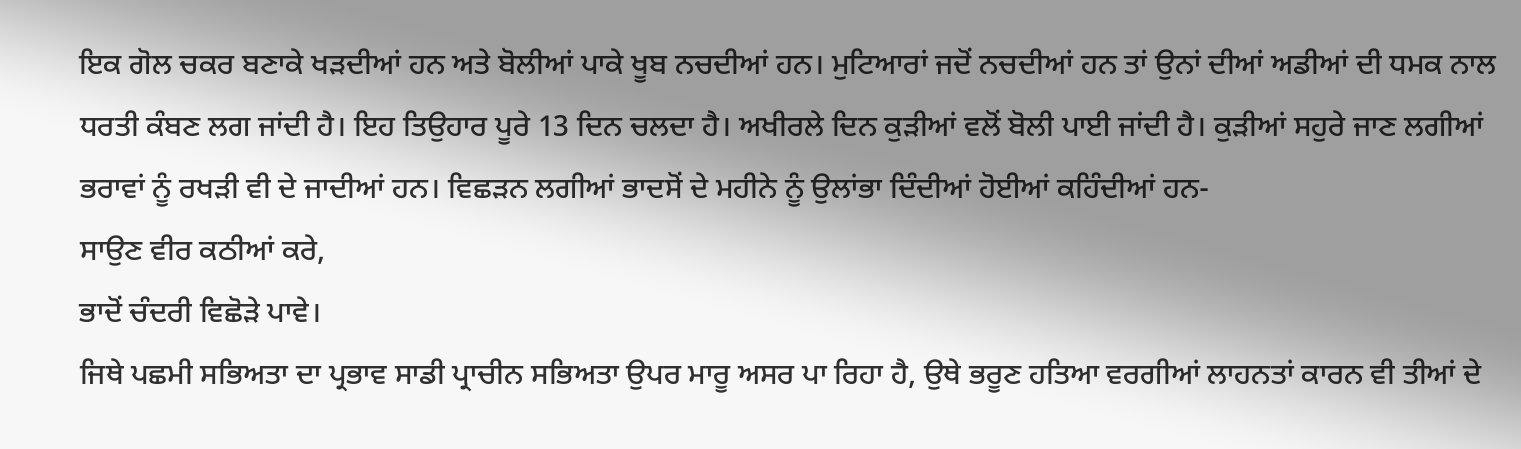ਇਕ ਗੋਲ ਚਕਰ ਬਣਾਕੇ ਖੜਦੀਆਂ ਹਨ ਅਤੇ ਬੋਲੀਆਂ ਪਾਕੇ ਖੂਬ ਨਚਦੀਆਂ ਹਨ। ਮੁਟਿਆਰਾਂ ਜਦੋਂ ਨਚਦੀਆਂ ਹਨ ਤਾਂ ਉਨਾਂ ਦੀਆਂ ਅਡੀਆਂ ਦੀ ਧਮਕ ਨਾਲ ਧਰਤੀ ਕੰਬਣ ਲਗ ਜਾਂਦੀ ਹੈ। ਇਹ ਤਿਉਹਾਰ ਪੂਰੇ 13 ਦਿਨ ਚਲਦਾ ਹੈ। ਅਖੀਰਲੇ ਦਿਨ ਕੁੜੀਆਂ ਵਲੋਂ ਬੋਲੀ ਪਾਈ ਜਾਂਦੀ ਹੈ। ਕੁੜੀਆਂ ਸਹੁਰੇ ਜਾਣ ਲਗੀਆਂ ਭਰਾਵਾਂ ਨੂੰ ਰਖੜੀ ਵੀ ਦੇ ਜਾਦੀਆਂ ਹਨ। ਵਿਛੜਨ ਲਗੀਆਂ ਭਾਦਸੋਂ ਦੇ ਮਹੀਨੇ ਨੂੰ ਉਲਾਂਭਾ ਦਿੰਦੀਆਂ ਹੋਈਆਂ ਕਹਿੰਦੀਆਂ ਹਨ-
ਸਾਉਣ ਵੀਰ ਕਠੀਆਂ ਕਰੇ,
ਭਾਦੋਂ ਚੰਦਰੀ ਵਿਛੋੜੇ ਪਾਵੇ।
ਜਿਥੇ ਪਛਮੀ ਸਭਿਅਤਾ ਦਾ ਪ੍ਰਭਾਵ ਸਾਡੀ ਪ੍ਰਾਚੀਨ ਸਭਿਅਤਾ ਉਪਰ ਮਾਰੂ ਅਸਰ ਪਾ ਰਿਹਾ ਹੈ, ਉਥੇ ਭਰੂਣ ਹਤਿਆ ਵਰਗੀਆਂ ਲਾਹਨਤਾਂ ਕਾਰਨ ਵੀ ਤੀਆਂ ਦੇ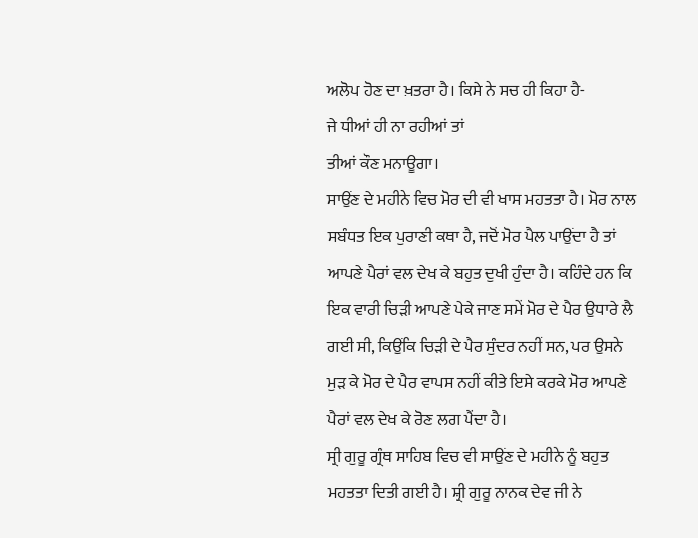ਅਲੋਪ ਹੋਣ ਦਾ ਖ਼ਤਰਾ ਹੈ। ਕਿਸੇ ਨੇ ਸਚ ਹੀ ਕਿਹਾ ਹੈ-
ਜੇ ਧੀਆਂ ਹੀ ਨਾ ਰਹੀਆਂ ਤਾਂ
ਤੀਆਂ ਕੌਣ ਮਨਾਊਗਾ।
ਸਾਉਂਣ ਦੇ ਮਹੀਨੇ ਵਿਚ ਮੋਰ ਦੀ ਵੀ ਖਾਸ ਮਹਤਤਾ ਹੈ। ਮੋਰ ਨਾਲ ਸਬੰਧਤ ਇਕ ਪੁਰਾਣੀ ਕਥਾ ਹੈ, ਜਦੋਂ ਮੋਰ ਪੈਲ ਪਾਉਂਦਾ ਹੈ ਤਾਂ ਆਪਣੇ ਪੈਰਾਂ ਵਲ ਦੇਖ ਕੇ ਬਹੁਤ ਦੁਖੀ ਹੁੰਦਾ ਹੈ। ਕਹਿੰਦੇ ਹਨ ਕਿ ਇਕ ਵਾਰੀ ਚਿੜੀ ਆਪਣੇ ਪੇਕੇ ਜਾਣ ਸਮੇਂ ਮੋਰ ਦੇ ਪੈਰ ਉਧਾਰੇ ਲੈ ਗਈ ਸੀ, ਕਿਉਂਕਿ ਚਿੜੀ ਦੇ ਪੈਰ ਸੁੰਦਰ ਨਹੀਂ ਸਨ, ਪਰ ਉਸਨੇ ਮੁੜ ਕੇ ਮੋਰ ਦੇ ਪੈਰ ਵਾਪਸ ਨਹੀਂ ਕੀਤੇ ਇਸੇ ਕਰਕੇ ਮੋਰ ਆਪਣੇ ਪੈਰਾਂ ਵਲ ਦੇਖ ਕੇ ਰੋਣ ਲਗ ਪੈਂਦਾ ਹੈ।
ਸ੍ਰੀ ਗੁਰੂ ਗ੍ਰੰਥ ਸਾਹਿਬ ਵਿਚ ਵੀ ਸਾਉਂਣ ਦੇ ਮਹੀਨੇ ਨੂੰ ਬਹੁਤ ਮਹਤਤਾ ਦਿਤੀ ਗਈ ਹੈ। ਸ਼੍ਰੀ ਗੁਰੂ ਨਾਨਕ ਦੇਵ ਜੀ ਨੇ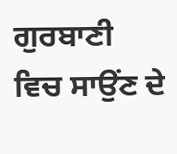ਗੁਰਬਾਣੀ ਵਿਚ ਸਾਉਂਣ ਦੇ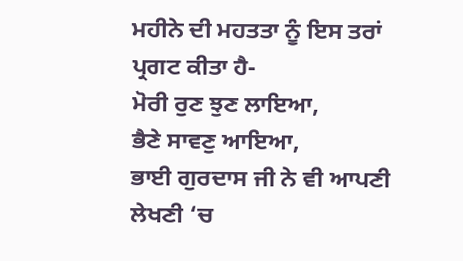ਮਹੀਨੇ ਦੀ ਮਹਤਤਾ ਨੂੰ ਇਸ ਤਰਾਂ ਪ੍ਰਗਟ ਕੀਤਾ ਹੈ-
ਮੋਰੀ ਰੁਣ ਝੁਣ ਲਾਇਆ,
ਭੈਣੇ ਸਾਵਣੁ ਆਇਆ,
ਭਾਈ ਗੁਰਦਾਸ ਜੀ ਨੇ ਵੀ ਆਪਣੀ ਲੇਖਣੀ ‘ਚ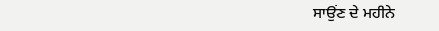ਸਾਉਂਣ ਦੇ ਮਹੀਨੇ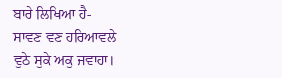ਬਾਰੇ ਲਿਖਿਆ ਹੈ-
ਸਾਵਣ ਵਣ ਹਰਿਆਵਲੇ
ਵੁਠੇ ਸੁਕੇ ਅਕੁ ਜਵਾਹਾ।